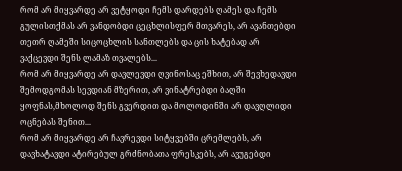რომ არ მიყვარდე არ ვეტყოდი ჩემს დარდებს ღამეს და ჩემს გულისთქმას არ ვანდობდი ცეცხლისფერ მთვარეს, არ ავანთებდი თეთრ ღამეში სიცოცხლის სანთლებს და ცის ხატებად არ ვაქცევდი შენს ლამაზ თვალებს...
რომ არ მიყვარდე არ დავლევდი ღვინოსაც ეშხით, არ შევხედავდი შემოდგომას სევდიან მზერით, არ ვინატრებდი ბაღში ყოფნას,მხოლოდ შენს გვერდით და მოლოდინში არ დავღლიდი ოცნებას შენით...
რომ არ მიყვარდე არ ჩავრევდი სიტყვებში ცრემლებს, არ დავხატავდი ატირებულ გრძნობათა ფრესკებს, არ ავუგებდი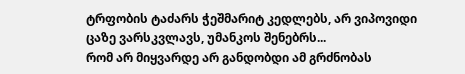ტრფობის ტაძარს ჭეშმარიტ კედლებს, არ ვიპოვიდი ცაზე ვარსკვლავს, უმანკოს შენებრს...
რომ არ მიყვარდე არ განდობდი ამ გრძნობას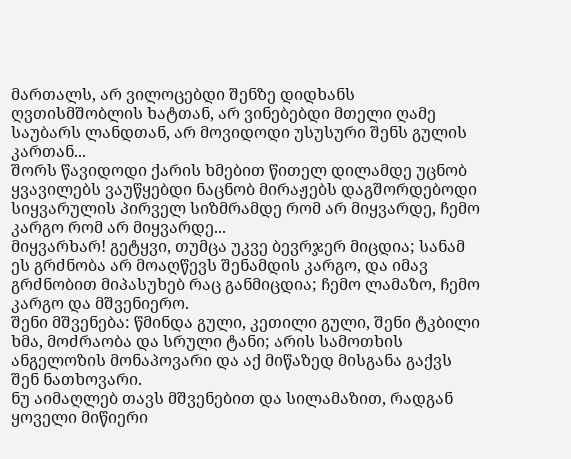მართალს, არ ვილოცებდი შენზე დიდხანს ღვთისმშობლის ხატთან, არ ვინებებდი მთელი ღამე საუბარს ლანდთან, არ მოვიდოდი უსუსური შენს გულის კართან...
შორს წავიდოდი ქარის ხმებით წითელ დილამდე უცნობ ყვავილებს ვაუწყებდი ნაცნობ მირაჟებს დაგშორდებოდი სიყვარულის პირველ სიზმრამდე რომ არ მიყვარდე, ჩემო კარგო რომ არ მიყვარდე...
მიყვარხარ! გეტყვი, თუმცა უკვე ბევრჯერ მიცდია; სანამ ეს გრძნობა არ მოაღწევს შენამდის კარგო, და იმავ გრძნობით მიპასუხებ რაც განმიცდია; ჩემო ლამაზო, ჩემო კარგო და მშვენიერო.
შენი მშვენება: წმინდა გული, კეთილი გული, შენი ტკბილი ხმა, მოძრაობა და სრული ტანი; არის სამოთხის ანგელოზის მონაპოვარი და აქ მიწაზედ მისგანა გაქვს შენ ნათხოვარი.
ნუ აიმაღლებ თავს მშვენებით და სილამაზით, რადგან ყოველი მიწიერი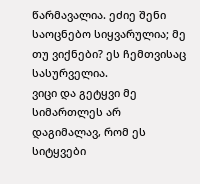წარმავალია. ეძიე შენი საოცნებო სიყვარულია; მე თუ ვიქნები? ეს ჩემთვისაც სასურველია.
ვიცი და გეტყვი მე სიმართლეს არ დაგიმალავ, რომ ეს სიტყვები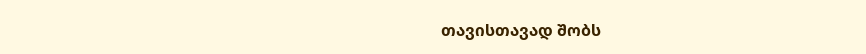თავისთავად შობს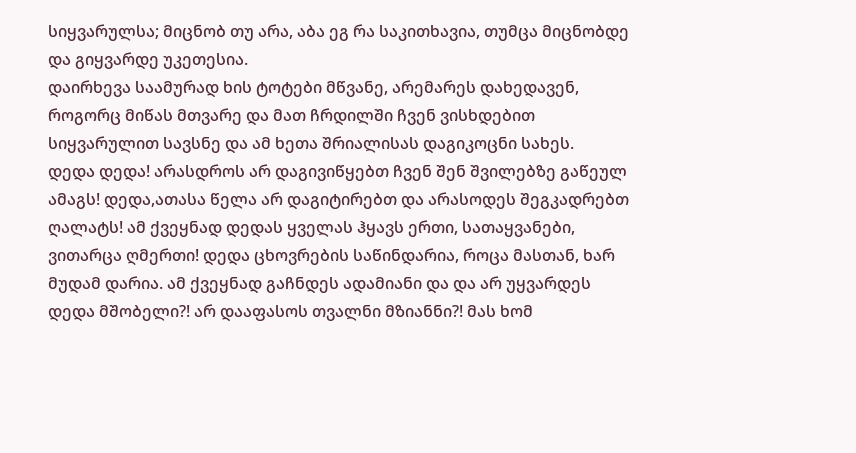სიყვარულსა; მიცნობ თუ არა, აბა ეგ რა საკითხავია, თუმცა მიცნობდე და გიყვარდე უკეთესია.
დაირხევა საამურად ხის ტოტები მწვანე, არემარეს დახედავენ, როგორც მიწას მთვარე და მათ ჩრდილში ჩვენ ვისხდებით სიყვარულით სავსნე და ამ ხეთა შრიალისას დაგიკოცნი სახეს.
დედა დედა! არასდროს არ დაგივიწყებთ ჩვენ შენ შვილებზე გაწეულ ამაგს! დედა,ათასა წელა არ დაგიტირებთ და არასოდეს შეგკადრებთ ღალატს! ამ ქვეყნად დედას ყველას ჰყავს ერთი, სათაყვანები, ვითარცა ღმერთი! დედა ცხოვრების საწინდარია, როცა მასთან, ხარ მუდამ დარია. ამ ქვეყნად გაჩნდეს ადამიანი და და არ უყვარდეს დედა მშობელი?! არ დააფასოს თვალნი მზიანნი?! მას ხომ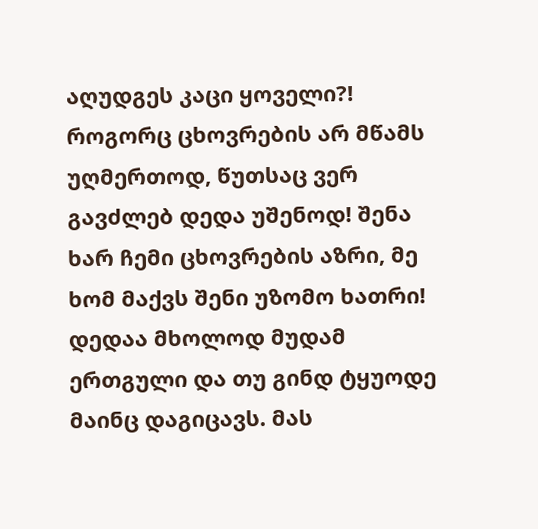აღუდგეს კაცი ყოველი?! როგორც ცხოვრების არ მწამს უღმერთოდ, წუთსაც ვერ გავძლებ დედა უშენოდ! შენა ხარ ჩემი ცხოვრების აზრი, მე ხომ მაქვს შენი უზომო ხათრი! დედაა მხოლოდ მუდამ ერთგული და თუ გინდ ტყუოდე მაინც დაგიცავს. მას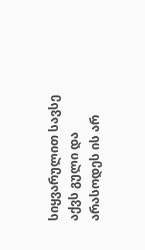სიყვარულით სავსე აქვს გული და არასოდეს ის არ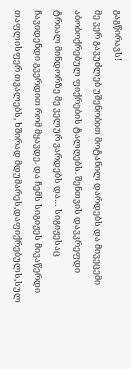გაგწირავს!
მე ვერ გავუძლებ უშენობით მოტანილ დარდებს და მივეცემი აბობოქრებულ ფიქრების ტალღებს. შენთვის დავკრეფდი ტრიალ მინდორზე მე ველურ ვარდებს და… სიგიჟესაც ჩავიდენდი გვერდით რომ მყავდე. და ჩემს სიგიჟეს მივაწერდი თაფლისფერ თვალებს, ხშირად მდუმარეს,დაფიქრებულს,სულ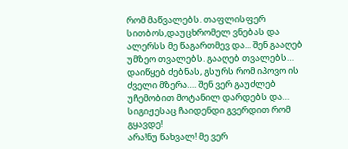რომ მაწვალებს. თაფლისფერ სითბოს,დაუცხრომელ ვნებას და ალერსს მე წაგართმევ და... შენ გააღებ უმზეო თვალებს. გააღებ თვალებს… დაიწყებ ძებნას, გსურს რომ იპოვო ის ძველი მზერა…. შენ ვერ გაუძლებ უჩემობით მოტანილ დარდებს და… სიგიჟესაც ჩაიდენდი გვერდით რომ გყავდე!
არა!ნუ წახვალ! მე ვერ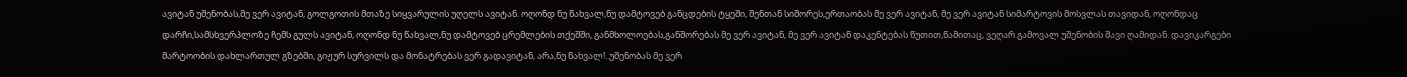ავიტან უშენობას,მე ვერ ავიტან, გოლგოთის მთაზე სიყვარულის უღელს ავიტან. ოღონდ ნუ წახვალ,ნუ დამტოვებ განცდების ტყეში, შენთან სიშორეს,ერთაობას მე ვერ ავიტან, მე ვერ ავიტან სიმარტოვის მოსვლას თავიდან, ოღონდაც დარჩი,სამსხვერპლოზე ჩემს გულს ავიტან, ოღონდ ნუ წახვალ,ნუ დამტოვებ ცრემლების თქეშში, განმხოლოებას,განშორებას მე ვერ ავიტან, მე ვერ ავიტან დაკენტებას წუთით,წამითაც, ვეღარ გამოვალ უშენობის შავი ღამიდან. დავიკარგები მარტოობის დახლართულ გზებში, გიჟურ სურვილს და მონატრებას ვერ გადავიტან, არა,ნუ წახვალ!..უშენობას მე ვერ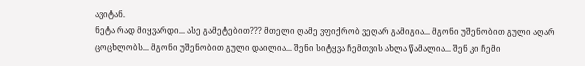ავიტან.
ნეტა რად მიყვარდი... ასე გამეტებით??? მთელი ღამე ვფიქრობ ვეღარ გამიგია... მგონი უშენობით გული აღარ ცოცხლობს... მგონი უშენობით გული დაილია... შენი სიტყვა ჩემთვის ახლა წამალია... შენ კი ჩემი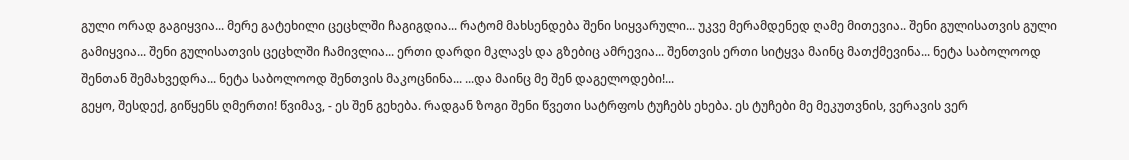გული ორად გაგიყვია... მერე გატეხილი ცეცხლში ჩაგიგდია... რატომ მახსენდება შენი სიყვარული... უკვე მერამდენედ ღამე მითევია.. შენი გულისათვის გული გამიყვია... შენი გულისათვის ცეცხლში ჩამივლია... ერთი დარდი მკლავს და გზებიც ამრევია... შენთვის ერთი სიტყვა მაინც მათქმევინა... ნეტა საბოლოოდ შენთან შემახვედრა... ნეტა საბოლოოდ შენთვის მაკოცნინა... ...და მაინც მე შენ დაგელოდები!...
გეყო, შესდექ, გიწყენს ღმერთი! წვიმავ, - ეს შენ გეხება. რადგან ზოგი შენი წვეთი სატრფოს ტუჩებს ეხება. ეს ტუჩები მე მეკუთვნის, ვერავის ვერ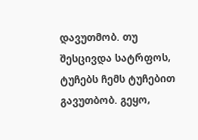დავუთმობ. თუ შესცივდა სატრფოს, ტუჩებს ჩემს ტუჩებით გავუთბობ. გეყო,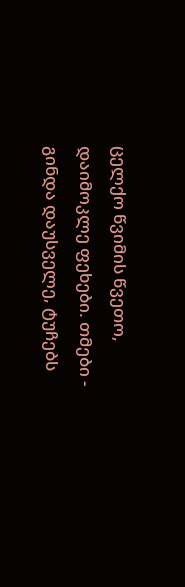ცელქო წვიმის წვეთო, დაიმოკლე ფეხები. თმები - გინდა დაუსველე, ტუჩებს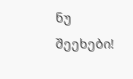ნუ შეეხები!